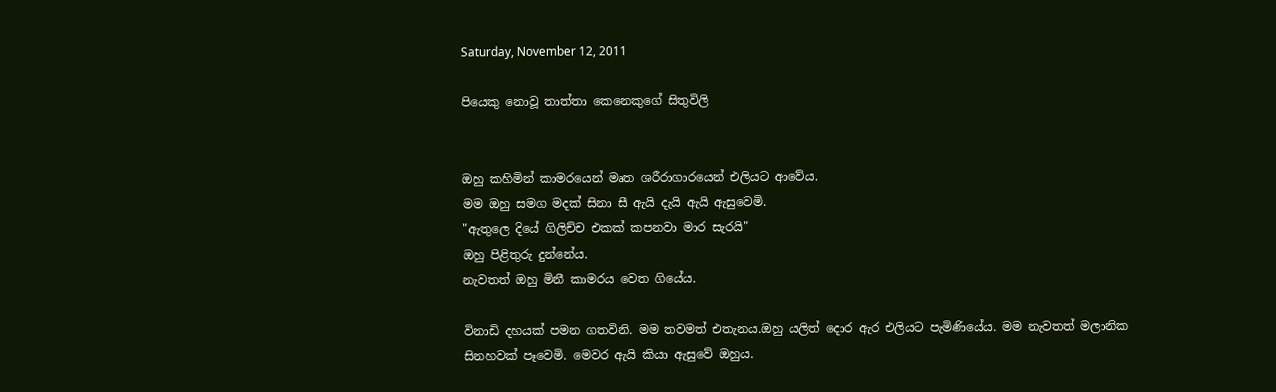Saturday, November 12, 2011

පියෙකු නොවූ තාත්තා කෙනෙකුගේ සිතුවිලි


ඔහු කහිමින් කාමරයෙන් මෘත ශරීරාගාරයෙන් එලියට ආවේය.
මම ඔහු සමග මදක් සිනා සී ඇයි දැයි ඇයි ඇසුවෙමි.
"ඇතුලෙ දියේ ගිලිච්ච එකක් කපනවා මාර සැරයි"
ඔහු පිළිතුරු දුන්නේය.
නැවතත් ඔහු මිනී කාමරය වෙත ගියේය.

විනාඩි දහයක් පමන ගතවිනි. මම තවමත් එතැනය.ඔහු යලිත් දොර ඇර එලියට පැමිණියේය. මම නැවතත් මලානික සිනහවක් පෑවෙමි. මෙවර ඇයි කියා ඇසුවේ ඔහුය.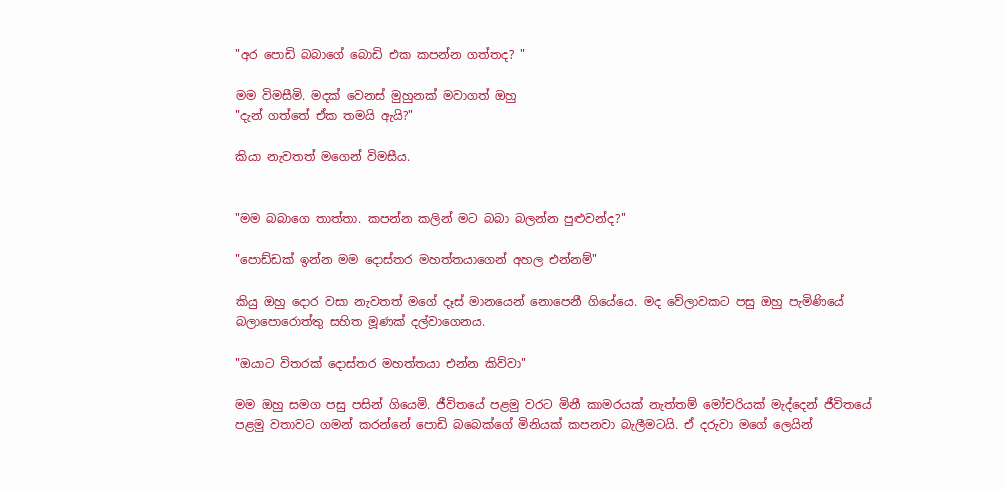"අර පොඩි බබාගේ බොඩි එක කපන්න ගත්තද? "

මම විමසීමි. මදක් වෙනස් මුහුනක් මවාගත් ඔහු
"දැන් ගත්තේ ඒක තමයි ඇයි?"

කියා නැවතත් මගෙන් විමසීය.


"මම බබාගෙ තාත්තා. කපන්න කලින් මට බබා බලන්න පුළුවන්ද?"

"පොඩ්ඩක් ඉන්න මම දොස්තර මහත්තයාගෙන් අහල එන්නම්"

කියු ඔහු දොර වසා නැවතත් මගේ දෑස් මානයෙන් නො‍පෙනී ගියේයෙ. මද වේලාවකට පසු ඔහු පැමිණියේ බලාපොරොත්තු සහිත මූණක් දල්වාගෙනය.

"ඔයාට විතරක් දොස්තර මහත්තයා එන්න කිව්වා"

මම ඔහු සමග පසු පසින් ගියෙමි. ජීවිතයේ පළමු වරට මිනී කාමරයක් නැත්තම් මෝචරියක් මැද්දෙන් ජීවිතයේ පළමු වතාවට ගමන් කරන්නේ පොඩි බබෙක්ගේ මිනියක් කපනවා බැලීමටයි. ඒ දරුවා මගේ ලෙයින්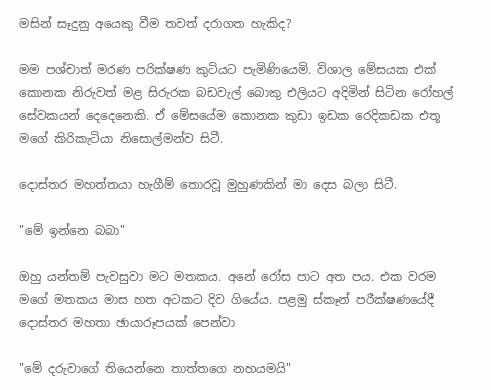මසින් සෑදුනු අයෙකු වීම තවත් දරාගත හැකිද?

මම පශ්චාත් මරණ පරික්ෂණ කුටියට පැමිණියෙමි. විශාල මේසයක එක් කොනක නිරුවත් මළ සිරුරක බඩවැල් බොකු එලියට අදිමින් සිටින රෝහල් සේවකයන් දෙදෙනෙකි. ඒ මේසයේම කොනක කුඩා ඉඩක රෙදිකඩක එතූ මගේ කිරිකැටියා නිසොල්මන්ව සිටී.

දොස්තර මහත්තයා හැගීම් තොරවූ මුහුණකින් මා දෙස බලා සිටී.

"මේ ඉන්නෙ බබා"

ඔහු යන්තම් පැවසුවා මට මතකය. අනේ රෝස පාට අත පය. එක වරම මගේ මතකය මාස හත අටකට දිව ගියේය. පළමු ස්කෑන් පරීක්ෂණයේදී දොස්තර මහතා ඡායාරූපයක් පෙන්වා

"මේ දරුවාගේ තියෙන්නෙ තාත්තගෙ නහයමයි"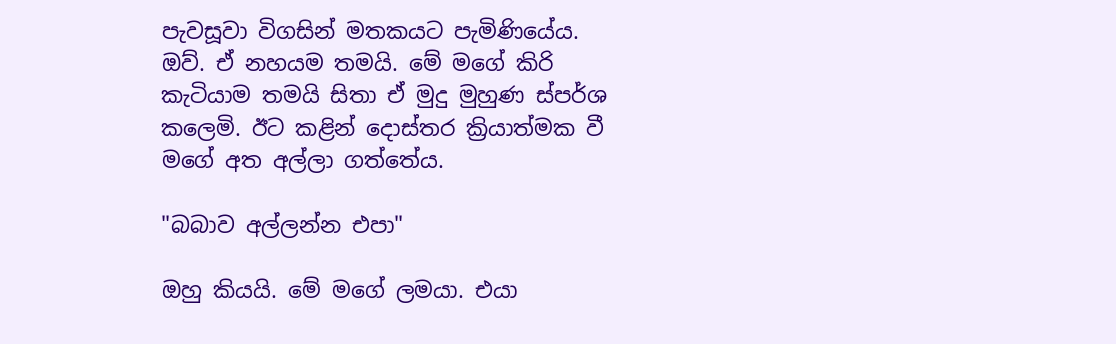පැවසූවා විගසින් මතකයට පැමිණියේය. ඔව්. ඒ නහයම තමයි. මේ මගේ කිරි කැටියාම තමයි සිතා ඒ මුදු මුහුණ ස්පර්ශ කලෙමි. ඊට කළින් දොස්තර ක්‍රියාත්මක වී මගේ අත අල්ලා ගත්තේය.

"බබාව අල්ලන්න එපා"

ඔහු කියයි. මේ මගේ ලමයා. එයා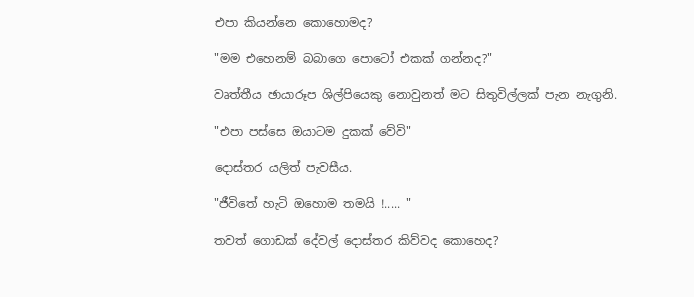එපා කියන්නෙ කොහොමද?

"මම එහෙනම් බබාගෙ පොටෝ එකක් ගන්නද?"

වෘත්තීය ඡායාරූප ශිල්පියෙකු නොවුනත් මට සිතුවිල්ලක් පැන නැගුනි.

"එපා පස්සෙ ඔයාටම දුකක් වේවි"

දොස්තර යලිත් පැවසීය.

"ජීවිතේ හැටි ඔහොම තමයි !..... "

තවත් ගොඩක් දේවල් දොස්තර කිව්වද ‍කොහෙද?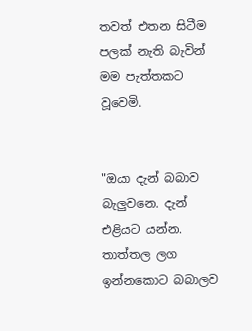තවත් එතන සිටීම පලක් නැති බැවින් මම පැත්තකට වූවෙමි.


"ඔයා දැන් බබාව බැලුවනෙ. දැන් එළියට යන්න. තාත්තල ලග ඉන්නකොට බබාලව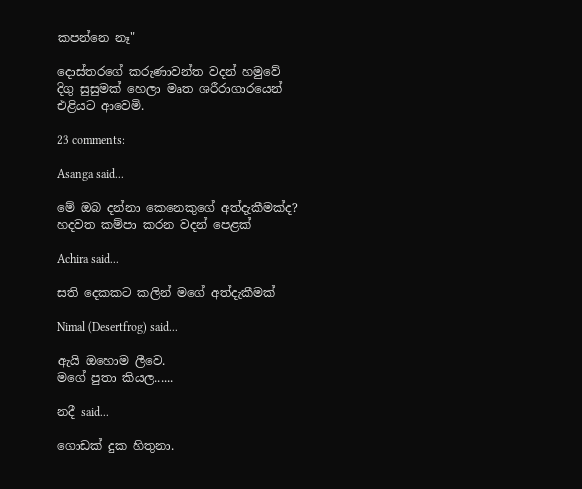කපන්නෙ නෑ"

දොස්තරගේ කරුණාවන්ත වදන් හමුවේ දිගු සුසුමක් හෙලා මෘත ශරීරාගාරයෙන් එළියට ආවෙමි.

23 comments:

Asanga said...

මේ ඔබ දන්නා කෙනෙකුගේ අත්දැකීමක්ද? හදවත කම්පා කරන වදන් පෙළක්

Achira said...

සති දෙකකට කලින් මගේ අත්දැකීමක්

Nimal (Desertfrog) said...

ඇයි ඔහොම ලීවෙ.
මගේ පුතා කියල......

නදී said...

ගොඩක් දුක හිතුනා.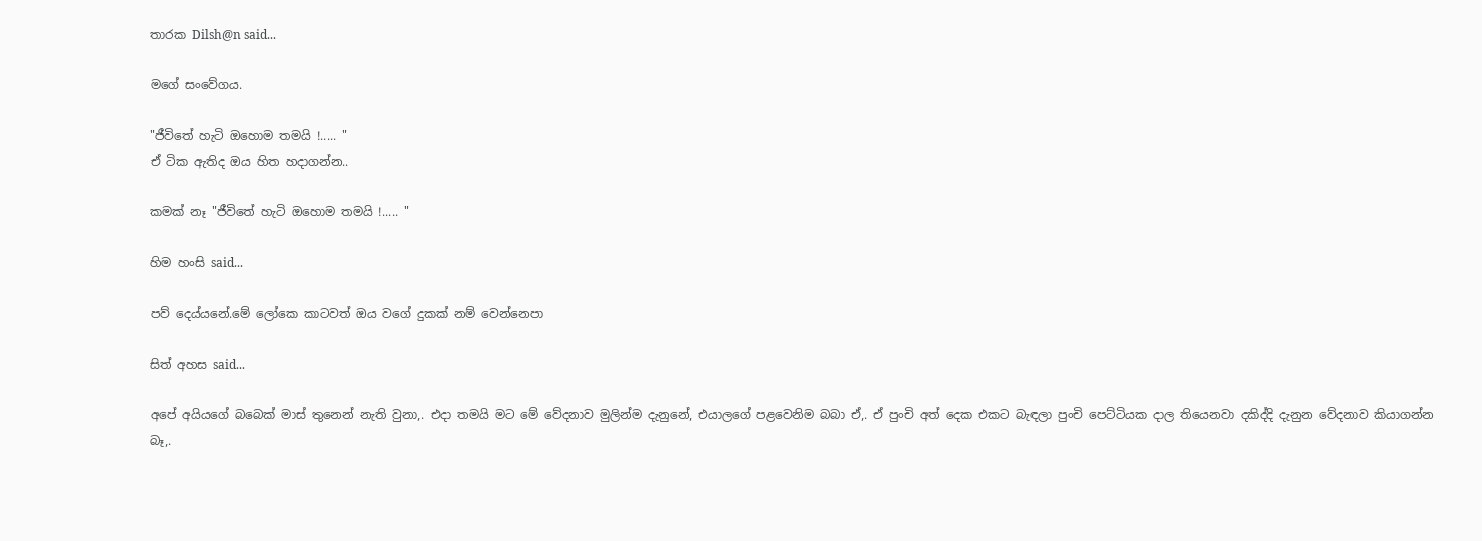තාරක Dilsh@n said...

මගේ සංවේගය.

"ජීවිතේ හැටි ඔහොම තමයි !..... "
ඒ ටික ඇතිද ඔය හිත හදාගන්න..

කමක් නෑ "ජීවිතේ හැටි ඔහොම තමයි !..... "

හිම හංසි said...

පව් දෙය්යනේ.මේ ලෝකෙ කාටවත් ඔය වගේ දුකක් නම් වෙන්නෙපා

සිත් අහස said...

අපේ අයියගේ බබෙක් මාස් තුනෙන් නැති වුනා,. එදා තමයි මට මේ වේදනාව මුලින්ම දැනුනේ, එයාලගේ පළවෙනිම බබා ඒ,. ඒ පුංචි අත් දෙක එකට බැඳලා පුංචි පෙට්ටියක දාල තියෙනවා දකිද්දි දැනුන වේදනාව කියාගන්න බෑ,.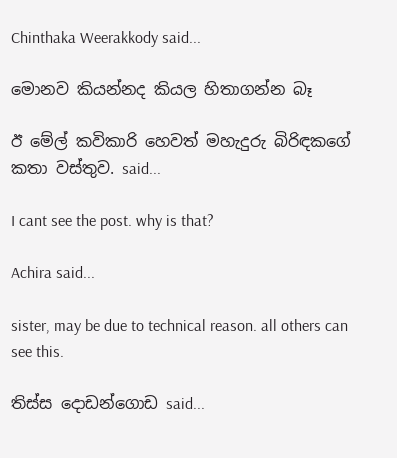Chinthaka Weerakkody said...

මොනව කියන්නද කියල හිතාගන්න බෑ

ඊ මේල් කවිකාරි හෙවත් මහැදුරු බිරිඳකගේ කතා වස්තුව. said...

I cant see the post. why is that?

Achira said...

sister, may be due to technical reason. all others can see this.

තිස්ස දොඩන්ගොඩ said...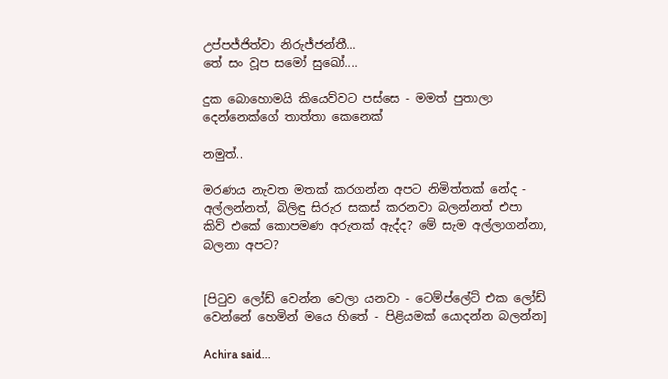උප්පජ්ජිත්වා නිරුජ්ජන්තී...
තේ සං වූප සමෝ සුඛෝ....

දුක බොහොමයි කියෙව්වට පස්සෙ - මමත් පුතාලා දෙන්නෙක්ගේ තාත්තා කෙනෙක්

නමුත්..

මරණය නැවත මතක් කරගන්න අපට නිමිත්තක් නේද - අල්ලන්නත්, බිලිඳු සිරුර සකස් කරනවා බලන්නත් එපා කිව් එකේ කොපමණ අරුතක් ඇද්ද? මේ සැම අල්ලාගන්නා, බලනා අපට?


[පිටුව ලෝඩ් වෙන්න වෙලා යනවා - ටෙම්ප්ලේට් එක ලෝඩ් වෙන්නේ හෙමින් මයෙ හිතේ - පිළියමක් යොදන්න බලන්න]

Achira said...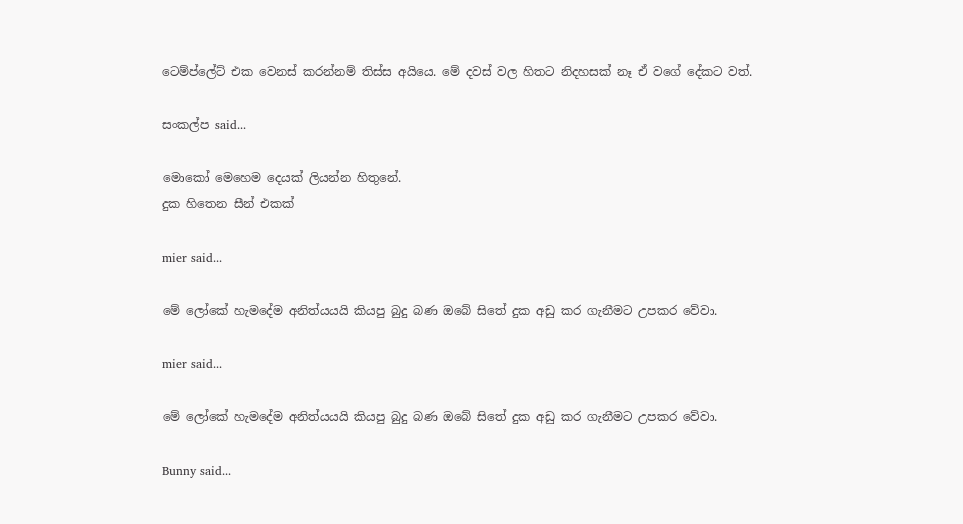ටෙම්ප්ලේට් එක වෙනස් කරන්නම් තිස්ස අයියෙ. මේ දවස් වල හිතට නිදහසක් නෑ ඒ වගේ දේකට වත්.

සංකල්ප said...

මොකෝ මෙහෙම දෙයක් ලියන්න හිතුනේ.
දුක හිතෙන සීන් එකක්

mier said...

මේ ලෝකේ හැමදේම අනිත්යයයි කියපු බුදු බණ ඔබේ සිතේ දුක අඩු කර ගැනීමට උපකර වේවා.

mier said...

මේ ලෝකේ හැමදේම අනිත්යයයි කියපු බුදු බණ ඔබේ සිතේ දුක අඩු කර ගැනීමට උපකර වේවා.

Bunny said...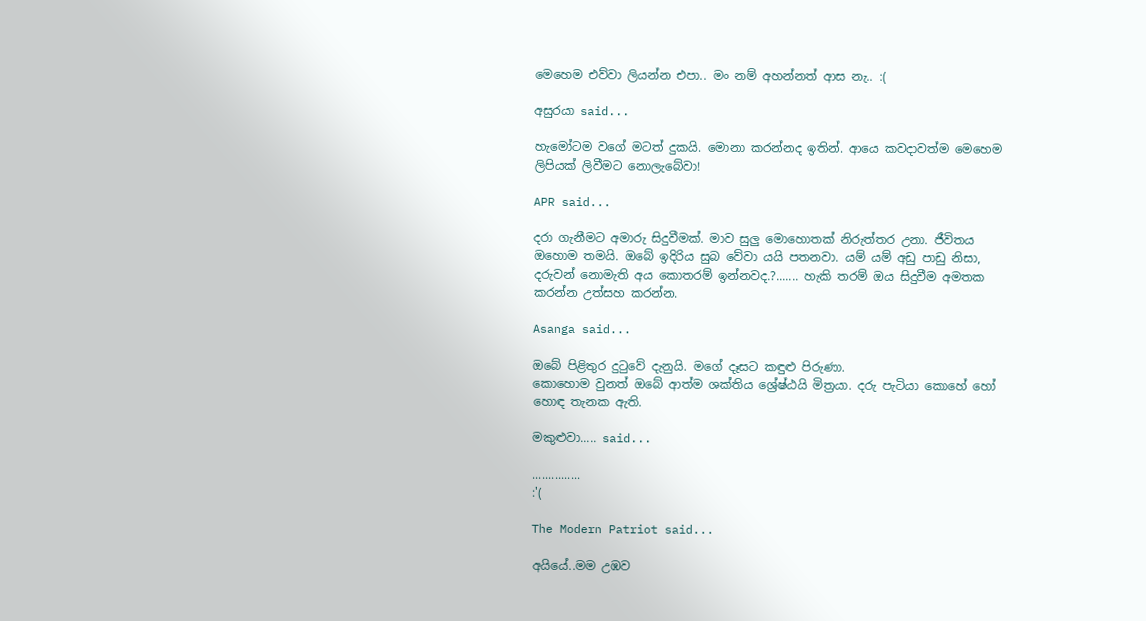මෙහෙම එව්වා ලියන්න එපා.. මං නම් අහන්නත් ආස නැ.. :(

අසුරයා said...

හැමෝටම වගේ මටත් දුකයි. මොනා කරන්නද ඉතින්. ආයෙ කවදාවත්ම මෙහෙම ලිපියක් ලිවීමට නොලැබේවා!

APR said...

දරා ගැනීමට අමාරු සිදුවීමක්. මාව සුලු මොහොතක් නිරුත්තර උනා. ජීවිතය ඔහොම තමයි. ඔබේ ඉදිරිය සුබ වේවා යයි පතනවා. යම් යම් අඩු පාඩු නිසා, දරුවන් නොමැති අය කොතරම් ඉන්නවද.?....... හැකි තරම් ඔය සිදුවීම අමතක කරන්න උත්සහ කරන්න.

Asanga said...

ඔබේ පිළිතුර දුටුවේ දැනුයි. මගේ දෑසට කඳුළු පිරුණා.
කොහොම වුනත් ඔබේ ආත්ම ශක්තිය ශ්‍රේෂ්ඨයි මිත්‍රයා. දරු පැටියා කොහේ හෝ හොඳ තැනක ඇති.

මකුළුවා..... said...

...............
:'(

The Modern Patriot said...

අයියේ..මම උඹව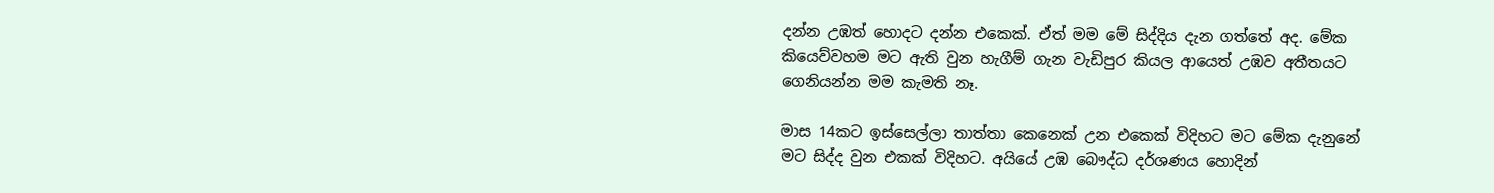දන්න උඹත් හොදට දන්න එකෙක්. ඒත් මම මේ සිද්දිය දැන ගත්තේ අද. මේක කියෙව්වහම මට ඇති වුන හැගීම් ගැන වැඩිපුර කියල ආයෙත් උඹව අතීතයට ගෙනියන්න මම කැමති නෑ.

මාස 14කට ඉස්සෙල්ලා තාත්තා කෙනෙක් උන එකෙක් විදිහට මට මේක දැනුනේ මට සිද්ද වුන එකක් විදිහට. අයියේ උඹ බෞද්ධ දර්ශණය හොදින්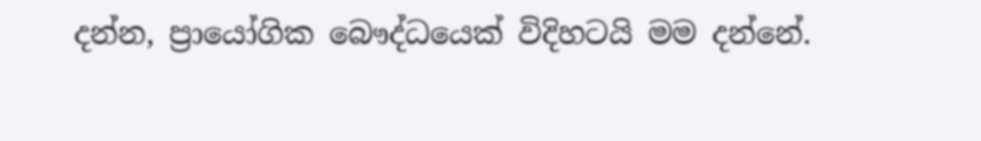දන්න, ප්‍රායෝගික බෞද්ධයෙක් විදිහටයි මම දන්නේ.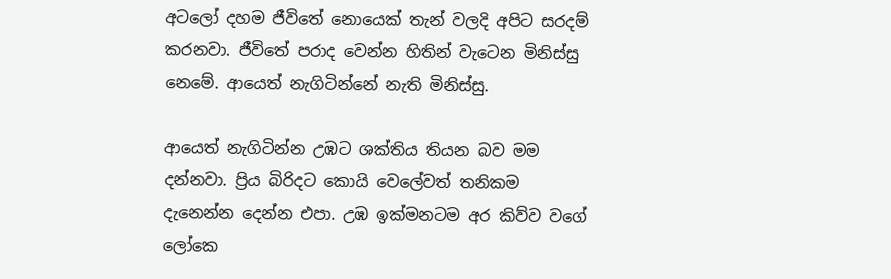අටලෝ දහම ජීවිතේ නොයෙක් තැන් වලදි අපිට සරදම් කරනවා. ජීවිතේ පරාද වෙන්න හිතින් වැටෙන මිනිස්සු නෙමේ. ආයෙත් නැගිටින්නේ නැති මිනිස්සු.

ආයෙත් නැගිටින්න උඹට ශක්තිය තියන බව මම දන්නවා. ප්‍රිය බිරිදට කොයි වෙලේවත් තනිකම දැනෙන්න දෙන්න එපා. උඹ ඉක්මනටම අර කිව්ව වගේ ලෝකෙ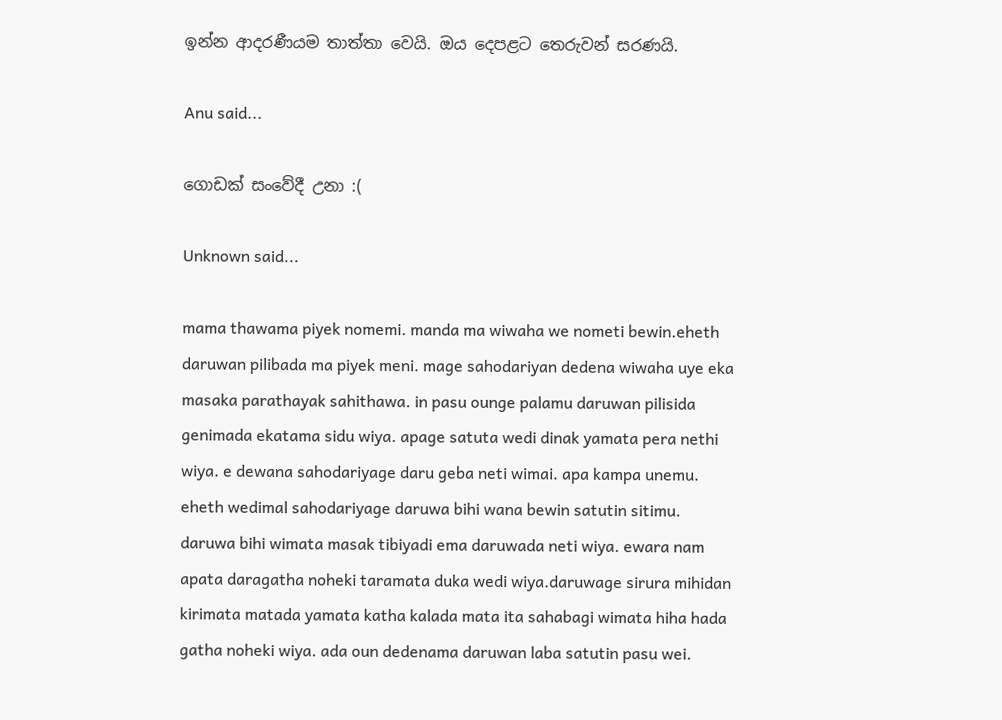ඉන්න ආදරණීයම තාත්තා වෙයි. ඔය දෙපළට තෙරුවන් සරණයි.

Anu said...

ගොඩක් සංවේදී උනා :(

Unknown said...

mama thawama piyek nomemi. manda ma wiwaha we nometi bewin.eheth daruwan pilibada ma piyek meni. mage sahodariyan dedena wiwaha uye eka masaka parathayak sahithawa. in pasu ounge palamu daruwan pilisida genimada ekatama sidu wiya. apage satuta wedi dinak yamata pera nethi wiya. e dewana sahodariyage daru geba neti wimai. apa kampa unemu. eheth wedimal sahodariyage daruwa bihi wana bewin satutin sitimu. daruwa bihi wimata masak tibiyadi ema daruwada neti wiya. ewara nam apata daragatha noheki taramata duka wedi wiya.daruwage sirura mihidan kirimata matada yamata katha kalada mata ita sahabagi wimata hiha hada gatha noheki wiya. ada oun dedenama daruwan laba satutin pasu wei.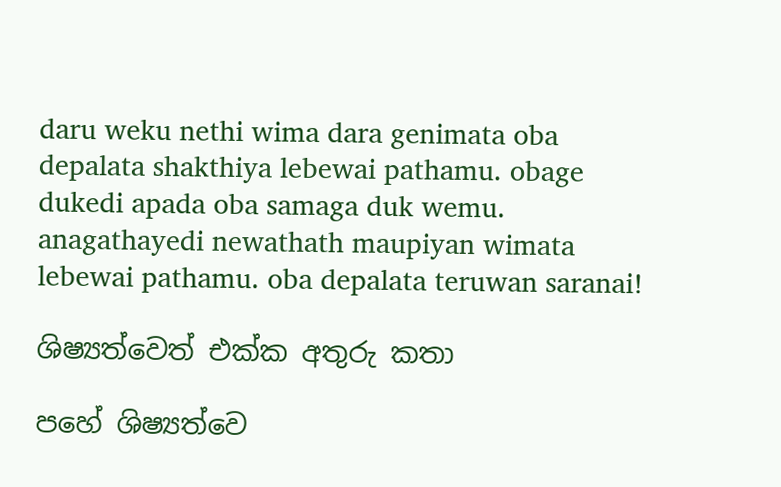daru weku nethi wima dara genimata oba depalata shakthiya lebewai pathamu. obage dukedi apada oba samaga duk wemu. anagathayedi newathath maupiyan wimata lebewai pathamu. oba depalata teruwan saranai!

ශිෂ්‍යත්වෙත් එක්ක අතුරු කතා

පහේ ශිෂ්‍යත්වෙ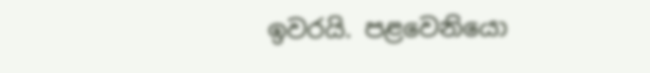ඉවරයි. පළවෙනියො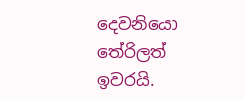දෙවනියො තේරිලත් ඉවරයි.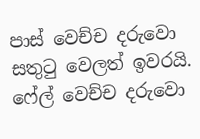පාස් වෙච්ච දරුවො සතුටු වෙලත් ඉවරයි. ෆේල් වෙච්ච දරුවො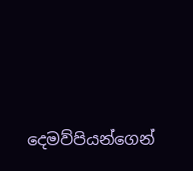දෙමව්පියන්ගෙන්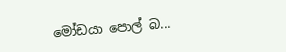මෝඩයා පොල් බ...